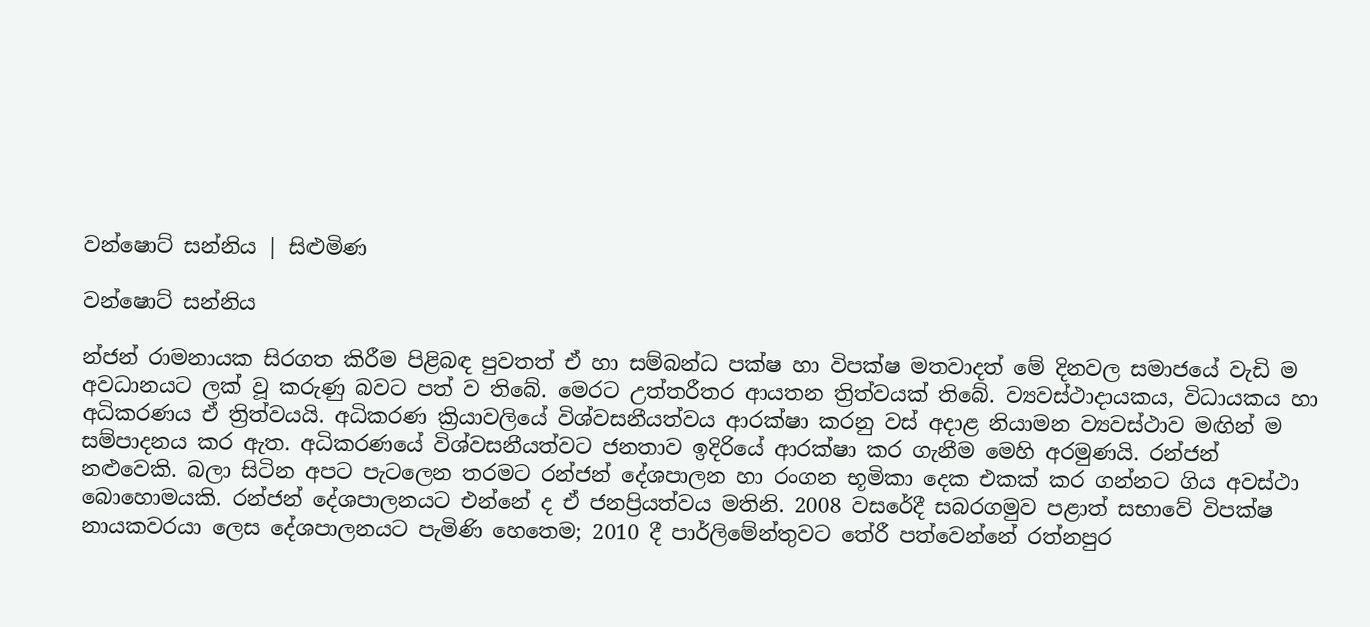වන්ෂොට් සන්නිය | සිළුමිණ

වන්ෂොට් සන්නිය

න්ජන් රාමනායක සිරගත කිරීම පිළිබඳ පුවතත් ඒ හා සම්බන්ධ පක්ෂ හා විපක්ෂ මතවාදත් මේ දිනවල සමාජයේ වැඩි ම අවධානයට ලක් වූ කරුණු බවට පත් ව තිබේ. මෙරට උත්තරීතර ආයතන ත්‍රිත්වයක් තිබේ. ව්‍යවස්ථාදායකය, විධායකය හා අධිකරණය ඒ ත්‍රිත්වයයි. අධිකරණ ක්‍රියාවලියේ විශ්වසනීයත්වය ආරක්ෂා කරනු වස් අදාළ නියාමන ව්‍යවස්ථාව මඟින් ම සම්පාදනය කර ඇත. අධිකරණයේ විශ්වසනීයත්වට ජනතාව ඉදිරියේ ආරක්ෂා කර ගැනීම මෙහි අරමුණයි. රන්ජන් නළුවෙකි. බලා සිටින අපට පැටලෙන තරමට රන්ජන් දේශපාලන හා රංගන භූමිකා දෙක එකක් කර ගන්නට ගිය අවස්ථා බොහොමයකි. රන්ජන් දේශපාලනයට එන්නේ ද ඒ ජනප්‍රියත්වය මතිනි. 2008 වසරේදී සබරගමුව පළාත් සභාවේ විපක්ෂ නායකවරයා ලෙස දේශපාලනයට පැමිණි හෙතෙම; 2010 දී පාර්ලිමේන්තුවට තේරී පත්වෙන්නේ රත්නපුර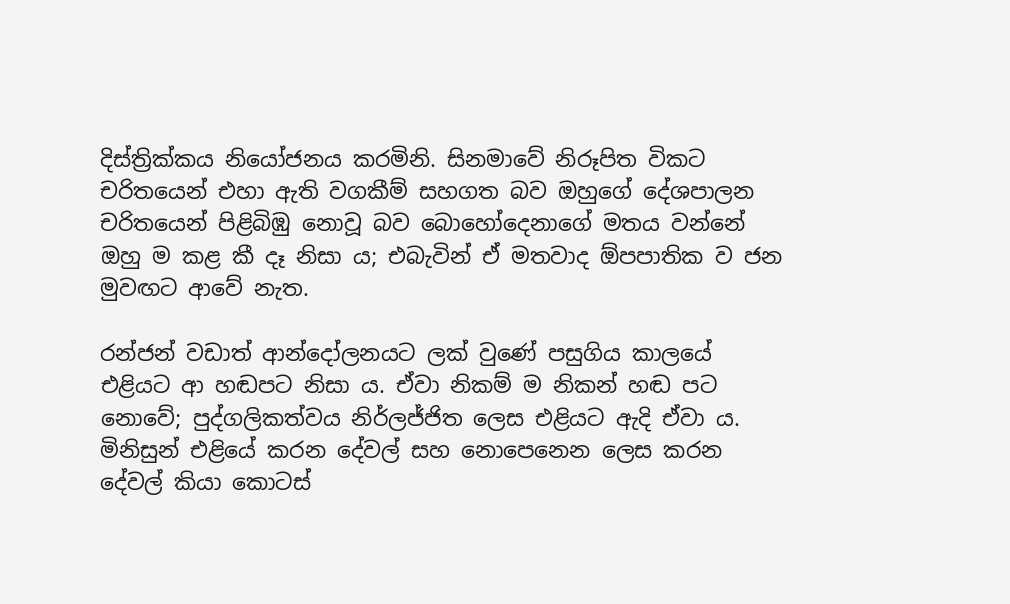දිස්ත්‍රික්කය නියෝජනය කරමිනි. සිනමාවේ නිරූපිත විකට චරිතයෙන් එහා ඇති වගකීම් සහගත බව ඔහුගේ දේශපාලන චරිතයෙන් පිළිබිඹු නොවූ බව බොහෝදෙනාගේ මතය වන්නේ ඔහු ම කළ කී දෑ නිසා ය; එබැවින් ඒ මතවාද ඕපපාතික ව ජන මුවඟට ආවේ නැත.

රන්ජන් වඩාත් ආන්දෝලනයට ලක් වුණේ පසුගිය කාලයේ එළියට ආ හඬපට නිසා ය. ඒවා නිකම් ම නිකන් හඬ පට නොවේ; පුද්ගලිකත්වය නිර්ලජ්ජිත ලෙස එළියට ඇදි ඒවා ය. මිනිසුන් එළියේ කරන දේවල් සහ නොපෙනෙන ලෙස කරන දේවල් කියා කොටස්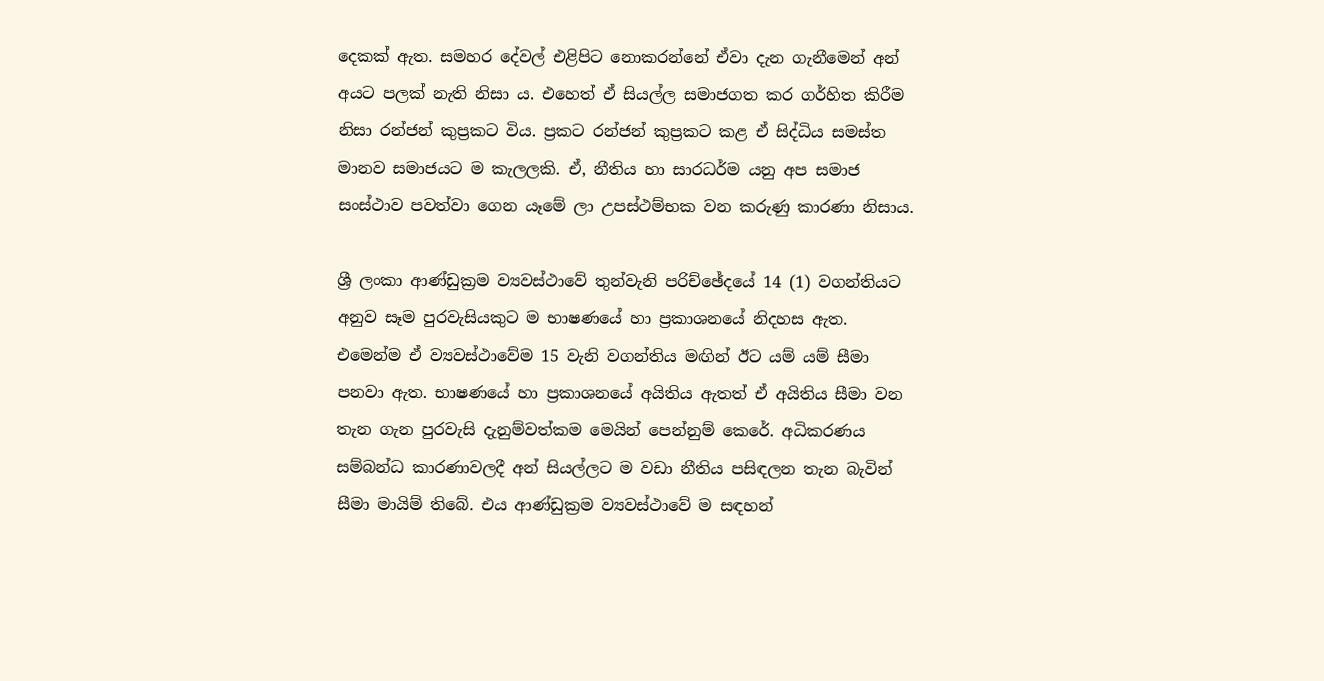දෙකක් ඇත. සමහර දේවල් එළිපිට නොකරන්නේ ඒවා දැන ගැනීමෙන් අන් අයට පලක් නැති නිසා ය. එහෙත් ඒ සියල්ල සමාජගත කර ගර්හිත කිරීම නිසා රන්ජන් කුප්‍රකට විය. ප්‍රකට රන්ජන් කුප්‍රකට කළ ඒ සිද්ධිය සමස්ත මානව සමාජයට ම කැලලකි. ඒ, නීතිය හා සාරධර්ම යනු අප සමාජ සංස්ථාව පවත්වා ගෙන යෑමේ ලා උපස්ථම්භක වන කරුණු කාරණා නිසාය.

ශ්‍රී ලංකා ආණ්ඩුක්‍රම ව්‍යවස්ථාවේ තුන්වැනි පරිච්ඡේදයේ 14 (1) වගන්තියට අනුව සෑම පුරවැසියකුට ම භාෂණයේ හා ප්‍රකාශනයේ නිදහස ඇත. එමෙන්ම ඒ ව්‍යවස්ථාවේම 15 වැනි වගන්තිය මඟින් ඊට යම් යම් සීමා පනවා ඇත. භාෂණයේ හා ප්‍රකාශනයේ අයිතිය ඇතත් ඒ අයිතිය සීමා වන තැන ගැන පුරවැසි දැනුම්වත්කම මෙයින් පෙන්නුම් කෙරේ. අධිකරණය සම්බන්ධ කාරණාවලදී අන් සියල්ලට ම වඩා නීතිය පසිඳලන තැන බැවින් සීමා මායිම් තිබේ. එය ආණ්ඩුක්‍රම ව්‍යවස්ථාවේ ම සඳහන්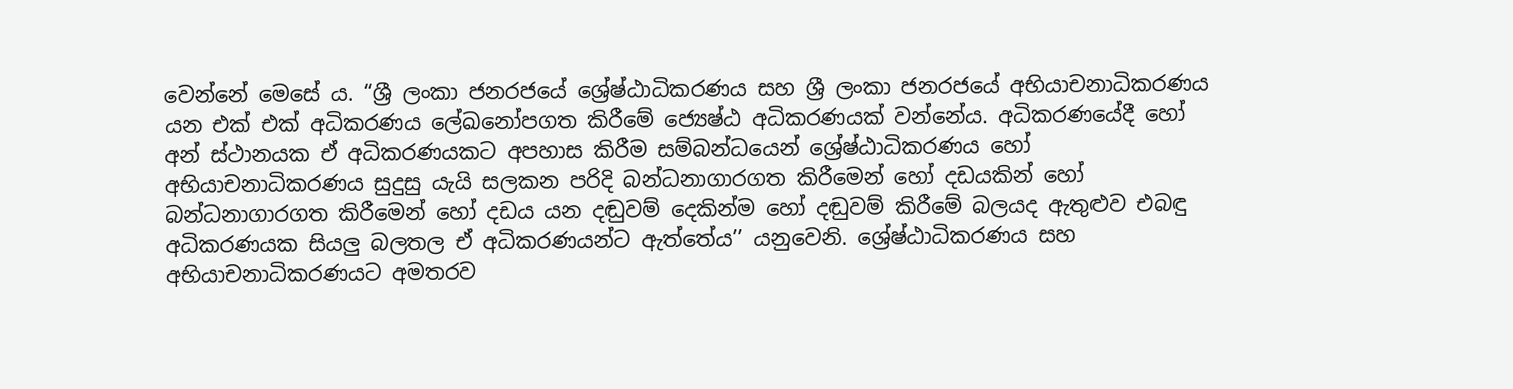වෙන්නේ මෙසේ ය. “ශ්‍රී ලංකා ජනරජයේ ශ්‍රේෂ්ඨාධිකරණය සහ ශ්‍රී ලංකා ජනරජයේ අභියාචනාධිකරණය යන එක් එක් අධිකරණය ලේඛනෝපගත කිරීමේ ජ්‍යෙෂ්ඨ අධිකරණයක් වන්නේය. අධිකරණයේදී හෝ අන් ස්ථානයක ඒ අධිකරණයකට අපහාස කිරීම සම්බන්ධයෙන් ශ්‍රේෂ්ඨාධිකරණය හෝ අභියාචනාධිකරණය සුදුසු යැයි සලකන පරිදි බන්ධනාගාරගත කිරීමෙන් හෝ දඩයකින් හෝ බන්ධනාගාරගත කිරීමෙන් හෝ දඩය යන දඬුවම් දෙකින්ම හෝ දඬුවම් කිරීමේ බලයද ඇතුළුව එබඳු අධිකරණයක සියලු බලතල ඒ අධිකරණයන්ට ඇත්තේය’’ යනුවෙනි. ශ්‍රේෂ්ඨාධිකරණය සහ අභියාචනාධිකරණයට අමතරව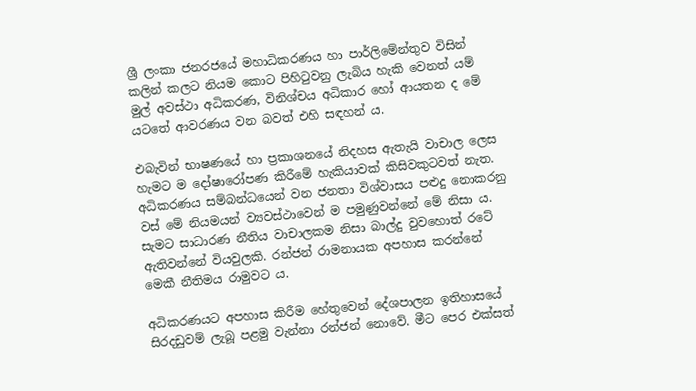ශ්‍රී ලංකා ජනරජයේ මහාධිකරණය හා පාර්ලිමේන්තුව විසින් කලින් කලට නියම කොට පිහිටුවනු ලැබිය හැකි වෙනත් යම් මුල් අවස්ථා අධිකරණ, විනිශ්චය අධිකාර හෝ ආයතන ද මේ යටතේ ආවරණය වන බවත් එහි සඳහන් ය.

එබැවින් භාෂණයේ හා ප්‍රකාශනයේ නිදහස ඇතැයි වාචාල ලෙස හැමට ම දෝෂාරෝපණ කිරීමේ හැකියාවක් කිසිවකුටවත් නැත. අධිකරණය සම්බන්ධයෙන් වන ජනතා විශ්වාසය පළුදු නොකරනු වස් මේ නියමයන් ව්‍යවස්ථාවෙන් ම පමුණුවන්නේ මේ නිසා ය. සැමට සාධාරණ නීතිය වාචාලකම නිසා බාල්දු වුවහොත් රටේ ඇතිවන්නේ වියවුලකි. රන්ජන් රාමනායක අපහාස කරන්නේ මෙකී නීතිමය රාමුවට ය.

අධිකරණයට අපහාස කිරීම හේතුවෙන් දේශපාලන ඉතිහාසයේ සිරදඩුවම් ලැබූ පළමු වැන්නා රන්ජන් නොවේ. මීට පෙර එක්සත්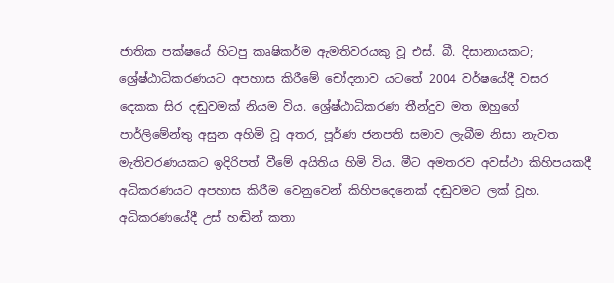ජාතික පක්ෂයේ හිටපු කෘෂිකර්ම ඇමතිවරයකු වූ එස්. බී. දිසානායකට; ශ්‍රේෂ්ඨාධිකරණයට අපහාස කිරීමේ චෝදනාව යටතේ 2004 වර්ෂයේදී වසර දෙකක සිර දඬුවමක් නියම විය. ශ්‍රේෂ්ඨාධිකරණ තීන්දුව මත ඔහුගේ පාර්ලිමේන්තු අසුන අහිමි වූ අතර, පූර්ණ ජනපති සමාව ලැබීම නිසා නැවත මැතිවරණයකට ඉදිරිපත් වීමේ අයිතිය හිමි විය. මීට අමතරව අවස්ථා කිහිපයකදී අධිකරණයට අපහාස කිරීම වෙනුවෙන් කිහිපදෙනෙක් දඬුවමට ලක් වූහ. අධිකරණයේදී උස් හඬින් කතා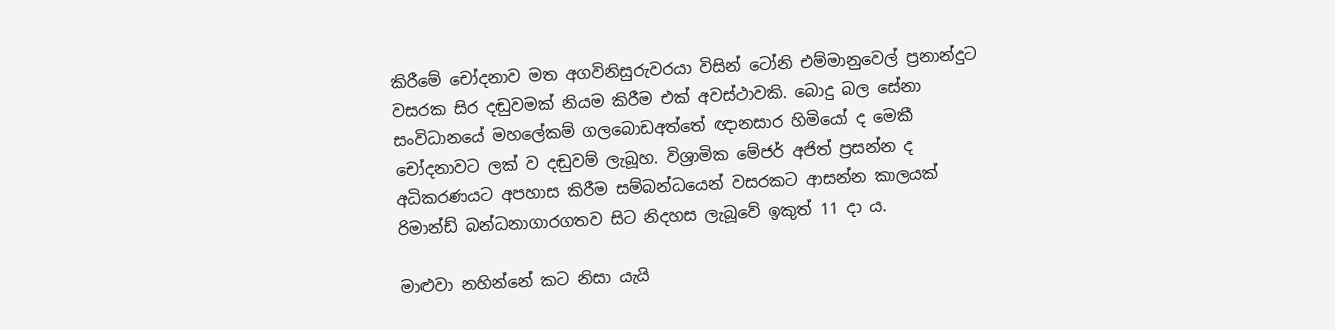කිරීමේ චෝදනාව මත අගවිනිසුරුවරයා විසින් ටෝනි එම්මානුවෙල් ප්‍රනාන්දුට වසරක සිර දඬුවමක් නියම කිරීම එක් අවස්ථාවකි. බොදු බල සේනා සංවිධානයේ මහලේකම් ගලබොඩඅත්තේ ඥානසාර හිමියෝ ද මෙකී චෝදනාවට ලක් ව දඬුවම් ලැබූහ. විශ්‍රාමික මේජර් අජිත් ප්‍රසන්න ද අධිකරණයට අපහාස කිරීම සම්බන්ධයෙන් වසරකට ආසන්න කාලයක් රිමාන්ඩ් බන්ධනාගාරගතව සිට නිදහස ලැබූවේ ඉකුත් 11 දා ය.

මාළුවා නහින්නේ කට නිසා යැයි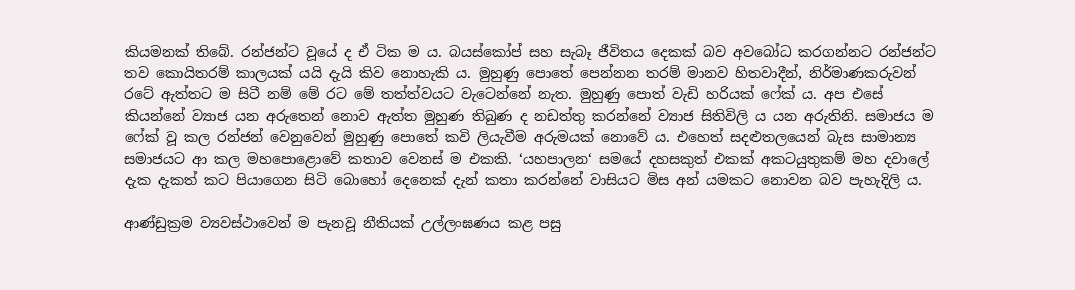කියමනක් තිබේ. රන්ජන්ට වූයේ ද ඒ ටික ම ය. බයස්කෝප් සහ සැබෑ ජීවිතය දෙකක් බව අවබෝධ කරගන්නට රන්ජන්ට තව කොයිතරම් කාලයක් යයි දැයි කිව නොහැකි ය. මුහුණු පොතේ පෙන්නන තරම් මානව හිතවාදීන්, නිර්මාණකරුවන් රටේ ඇත්තට ම සිටී නම් මේ රට මේ තත්ත්වයට වැටෙන්නේ නැත. මුහුණු පොත් වැඩි හරියක් ෆේක් ය. අප එසේ කියන්නේ ව්‍යාජ යන අරුතෙන් නොව ඇත්ත මුහුණ තිබුණ ද නඩත්තු කරන්නේ ව්‍යාජ සිතිවිලි ය යන අරුතිනි. සමාජය ම ෆේක් වූ කල රන්ජන් වෙනුවෙන් මුහුණු පොතේ කවි ලියැවීම අරුමයක් නොවේ ය. එහෙත් සදළුතලයෙන් බැස සාමාන්‍ය සමාජයට ආ කල මහපොළොවේ කතාව වෙනස් ම එකකි. ‘යහපාලන‘ සමයේ දහසකුත් එකක් අකටයුතුකම් මහ දවාලේ දැක දැකත් කට පියාගෙන සිටි බොහෝ දෙනෙක් දැන් කතා කරන්නේ වාසියට මිස අන් යමකට නොවන බව පැහැදිලි ය.

ආණ්ඩුක්‍රම ව්‍යවස්ථාවෙන් ම පැනවූ නීතියක් උල්ලංඝණය කළ පසු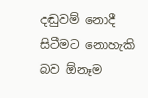දඬුවම් නොදී සිටීමට නොහැකි බව ඕනෑම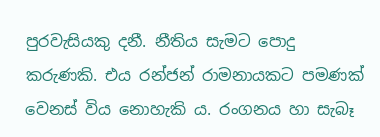පුරවැසියකු දනී. නීතිය සැමට පොදු කරුණකි. එය රන්ජන් රාමනායකට පමණක් වෙනස් විය නොහැකි ය. රංගනය හා සැබෑ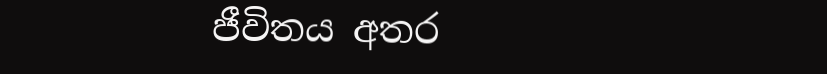ජීවිතය අතර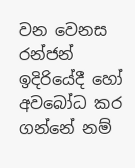වන වෙනස රන්ජන් ඉදිරියේදී හෝ අවබෝධ කර ගන්නේ නම්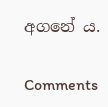අගනේ ය.

Comments